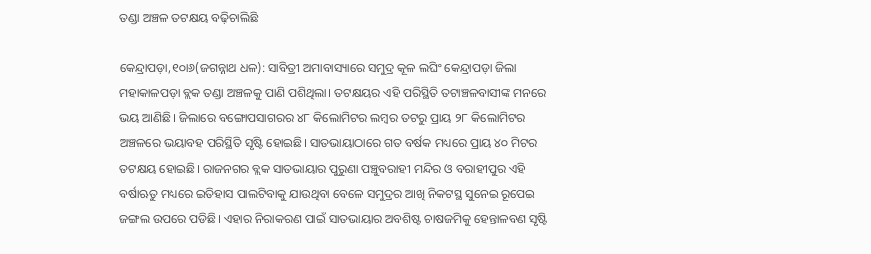ତଣ୍ଡା ଅଞ୍ଚଳ ତଟକ୍ଷୟ ବଢ଼ିଚାଲିଛି

କେନ୍ଦ୍ରାପଡ଼ା,୧୦ା୬(ଜଗନ୍ନାଥ ଧଳ): ସାବିତ୍ରୀ ଅମାବାସ୍ୟାରେ ସମୁଦ୍ର କୂଳ ଲଘିଂ କେନ୍ଦ୍ରାପଡ଼ା ଜିଲା ମହାକାଳପଡ଼ା ବ୍ଲକ ତଣ୍ଡା ଅଞ୍ଚଳକୁ ପାଣି ପଶିଥିଲା। ତଟକ୍ଷୟର ଏହି ପରିସ୍ଥିତି ତଟାଞ୍ଚଳବାସୀଙ୍କ ମନରେ ଭୟ ଆଣିଛି। ଜିଲାରେ ବଙ୍ଗୋପସାଗରର ୪୮ କିଲୋମିଟର ଲମ୍ବର ତଟରୁ ପ୍ରାୟ ୨୮ କିଲୋମିଟର ଅଞ୍ଚଳରେ ଭୟାବହ ପରିସ୍ଥିତି ସୃଷ୍ଟି ହୋଇଛି। ସାତଭାୟାଠାରେ ଗତ ବର୍ଷକ ମଧ୍ୟରେ ପ୍ରାୟ ୪୦ ମିଟର ତଟକ୍ଷୟ ହୋଇଛି। ରାଜନଗର ବ୍ଲକ ସାତଭାୟାର ପୁରୁଣା ପଞ୍ଚୁବରାହୀ ମନ୍ଦିର ଓ ବରାହୀପୁର ଏହି ବର୍ଷାଋତୁ ମଧ୍ୟରେ ଇତିହାସ ପାଲଟିବାକୁ ଯାଉଥିବା ବେଳେ ସମୁଦ୍ରର ଆଖି ନିକଟସ୍ଥ ସୁନେଇ ରୂପେଇ ଜଙ୍ଗଲ ଉପରେ ପଡିଛି। ଏହାର ନିରାକରଣ ପାଇଁ ସାତଭାୟାର ଅବଶିଷ୍ଟ ଚାଷଜମିକୁ ହେନ୍ତାଳବଣ ସୃଷ୍ଟି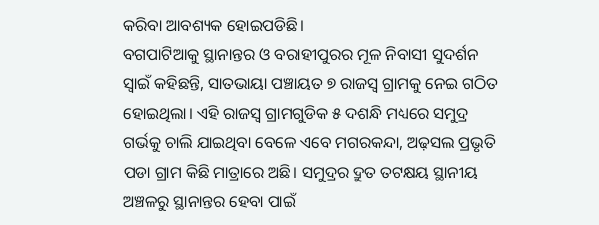କରିବା ଆବଶ୍ୟକ ହୋଇପଡିଛି।
ବଗପାଟିଆକୁ ସ୍ଥାନାନ୍ତର ଓ ବରାହୀପୁରର ମୂଳ ନିବାସୀ ସୁଦର୍ଶନ ସ୍ବାଇଁ କହିଛନ୍ତି, ସାତଭାୟା ପଞ୍ଚାୟତ ୭ ରାଜସ୍ବ ଗ୍ରାମକୁ ନେଇ ଗଠିତ ହୋଇଥିଲା। ଏହି ରାଜସ୍ବ ଗ୍ରାମଗୁଡିକ ୫ ଦଶନ୍ଧି ମଧ୍ୟରେ ସମୁଦ୍ର ଗର୍ଭକୁ ଚାଲି ଯାଇଥିବା ବେଳେ ଏବେ ମଗରକନ୍ଦା, ଅଢ଼ସଲ ପ୍ରଭୃତି ପଡା ଗ୍ରାମ କିଛି ମାତ୍ରାରେ ଅଛି। ସମୁଦ୍ରର ଦ୍ରୁତ ତଟକ୍ଷୟ ସ୍ଥାନୀୟ ଅଞ୍ଚଳରୁ ସ୍ଥାନାନ୍ତର ହେବା ପାଇଁ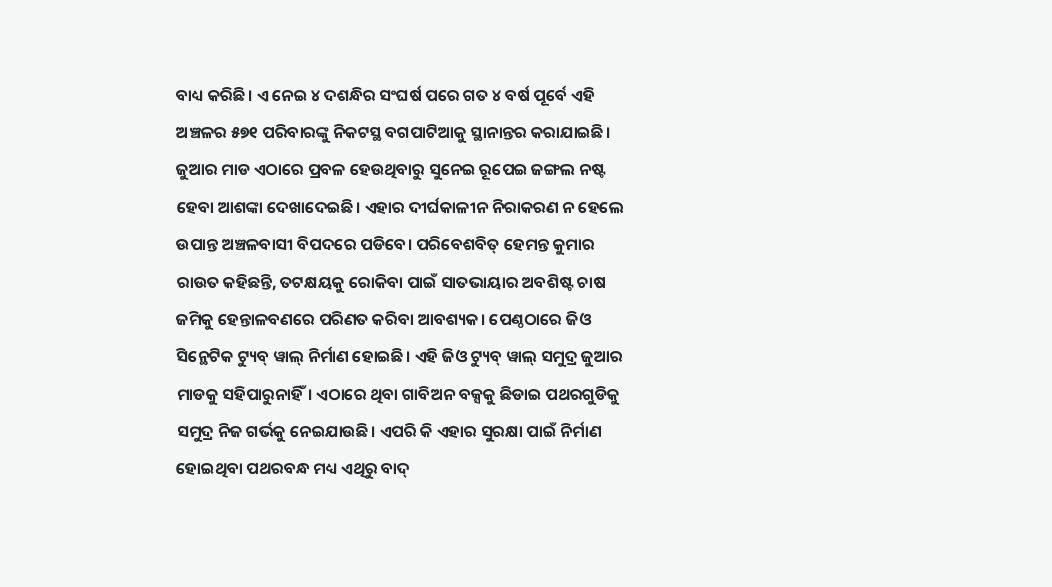ବାଧ୍ୟ କରିଛି। ଏ ନେଇ ୪ ଦଶନ୍ଧିର ସଂଘର୍ଷ ପରେ ଗତ ୪ ବର୍ଷ ପୂର୍ବେ ଏହି ଅଞ୍ଚଳର ୫୭୧ ପରିବାରଙ୍କୁ ନିକଟସ୍ଥ ବଗପାଟିଆକୁ ସ୍ଥାନାନ୍ତର କରାଯାଇଛି। ଜୁଆର ମାଡ ଏଠାରେ ପ୍ରବଳ ହେଉଥିବାରୁ ସୁନେଇ ରୂପେଇ ଜଙ୍ଗଲ ନଷ୍ଟ ହେବା ଆଶଙ୍କା ଦେଖାଦେଇଛି। ଏହାର ଦୀର୍ଘକାଳୀନ ନିରାକରଣ ନ ହେଲେ ଉପାନ୍ତ ଅଞ୍ଚଳବାସୀ ବିପଦରେ ପଡିବେ। ପରିବେଶବିତ୍‌ ହେମନ୍ତ କୁମାର ରାଉତ କହିଛନ୍ତି, ତଟକ୍ଷୟକୁ ରୋକିବା ପାଇଁ ସାତଭାୟାର ଅବଶିଷ୍ଟ ଚାଷ ଜମିକୁ ହେନ୍ତାଳବଣରେ ପରିଣତ କରିବା ଆବଶ୍ୟକ। ପେଣ୍ଠଠାରେ ଜିଓ ସିନ୍ଥେଟିକ ଟ୍ୟୁବ୍‌ ୱାଲ୍‌ ନିର୍ମାଣ ହୋଇଛି। ଏହି ଜିଓ ଟ୍ୟୁବ୍‌ ୱାଲ୍‌ ସମୁଦ୍ର ଜୁଆର ମାଡକୁ ସହିପାରୁନାହିଁ। ଏଠାରେ ଥିବା ଗାବିଅନ ବକ୍ସକୁ ଛିଡାଇ ପଥରଗୁଡିକୁ ସମୁଦ୍ର ନିଜ ଗର୍ଭକୁ ନେଇଯାଉଛି। ଏପରି କି ଏହାର ସୁରକ୍ଷା ପାଇଁ ନିର୍ମାଣ ହୋଇଥିବା ପଥରବନ୍ଧ ମଧ୍ୟ ଏଥିରୁ ବାଦ୍‌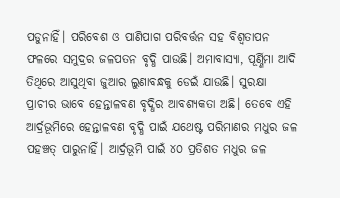ପଡୁନାହିଁ। ପରିବେଶ ଓ ପାଣିପାଗ ପରିବର୍ତ୍ତନ ସହ ବିଶ୍ୱତାପନ ଫଳରେ ସମୁଦ୍ରର ଜଳପତନ ବୃଦ୍ଧି ପାଉଛି। ଅମାବାସ୍ୟା, ପୂର୍ଣ୍ଣିମା ଆଦି ତିଥିରେ ଆସୁଥିବା ଜୁଆର ଲୁଣାବନ୍ଧକୁ ଡେଇଁ ଯାଉଛି। ସୁରକ୍ଷା ପ୍ରାଚୀର ଭାବେ ହେନ୍ତାଳବଣ ବୃଦ୍ଧିର ଆବଶ୍ୟକତା ଅଛି। ତେବେ ଏହି ଆର୍ଦ୍ରଭୂମିରେ ହେନ୍ତାଳବଣ ବୃଦ୍ଧି ପାଇଁ ଯଥେଷ୍ଟ ପରିମାଣର ମଧୁର ଜଳ ପହଞ୍ଚତ୍ ପାରୁନାହିଁ। ଆର୍ଦ୍ରଭୂମି ପାଇଁ ୪୦ ପ୍ରତିଶତ ମଧୁର ଜଳ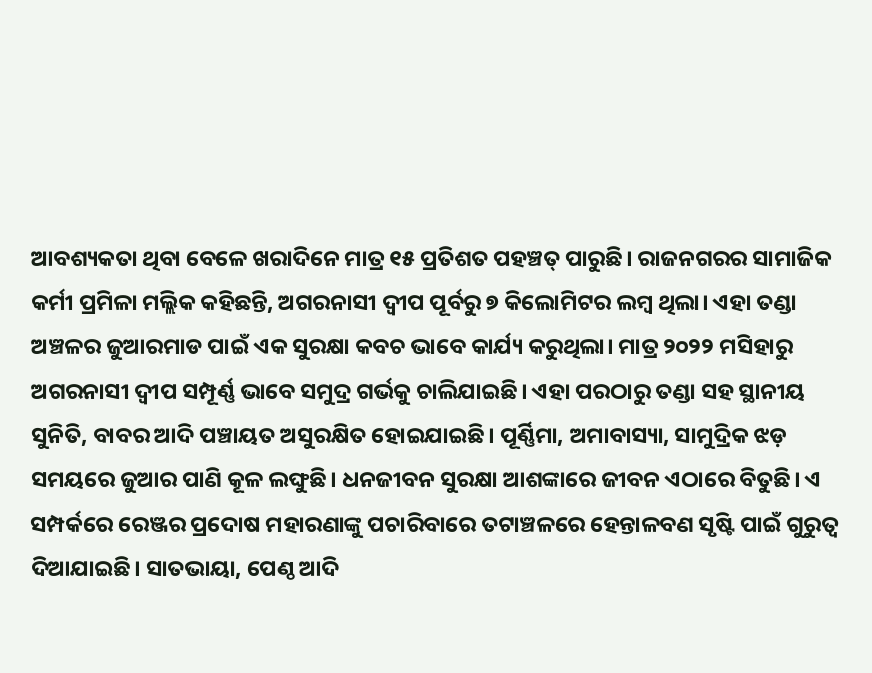ଆବଶ୍ୟକତା ଥିବା ବେଳେ ଖରାଦିନେ ମାତ୍ର ୧୫ ପ୍ରତିଶତ ପହଞ୍ଚତ୍ ପାରୁଛି। ରାଜନଗରର ସାମାଜିକ କର୍ମୀ ପ୍ରମିଳା ମଲ୍ଲିକ କହିଛନ୍ତି, ଅଗରନାସୀ ଦ୍ୱୀପ ପୂର୍ବରୁ ୭ କିଲୋମିଟର ଲମ୍ବ ଥିଲା। ଏହା ତଣ୍ଡା ଅଞ୍ଚଳର ଜୁଆରମାଡ ପାଇଁ ଏକ ସୁରକ୍ଷା କବଚ ଭାବେ କାର୍ଯ୍ୟ କରୁଥିଲା। ମାତ୍ର ୨୦୨୨ ମସିହାରୁ ଅଗରନାସୀ ଦ୍ୱୀପ ସମ୍ପୂର୍ଣ୍ଣ ଭାବେ ସମୁଦ୍ର ଗର୍ଭକୁ ଚାଲିଯାଇଛି। ଏହା ପରଠାରୁ ତଣ୍ଡା ସହ ସ୍ଥାନୀୟ ସୁନିତି, ବାବର ଆଦି ପଞ୍ଚାୟତ ଅସୁରକ୍ଷିତ ହୋଇଯାଇଛି। ପୂର୍ଣ୍ଣିମା, ଅମାବାସ୍ୟା, ସାମୁଦ୍ରିକ ଝଡ଼ ସମୟରେ ଜୁଆର ପାଣି କୂଳ ଲଙ୍ଘୁଛି। ଧନଜୀବନ ସୁରକ୍ଷା ଆଶଙ୍କାରେ ଜୀବନ ଏଠାରେ ବିତୁଛି। ଏ ସମ୍ପର୍କରେ ରେଞ୍ଜର ପ୍ରଦୋଷ ମହାରଣାଙ୍କୁ ପଚାରିବାରେ ତଟାଞ୍ଚଳରେ ହେନ୍ତାଳବଣ ସୃଷ୍ଟି ପାଇଁ ଗୁରୁତ୍ୱ ଦିଆଯାଇଛି। ସାତଭାୟା, ପେଣ୍ଠ ଆଦି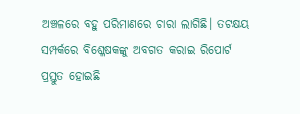ଅଞ୍ଚଳରେ ବହୁ ପରିମାଣରେ ଚାରା ଲାଗିଛି। ତଟକ୍ଷୟ ସମ୍ପର୍କରେ ବିଶ୍ଳେଷକଙ୍କୁ ଅବଗତ କରାଇ ରିପୋର୍ଟ ପ୍ରସ୍ତୁତ ହୋଇଛି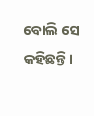ବୋଲି ସେ କହିଛନ୍ତି।